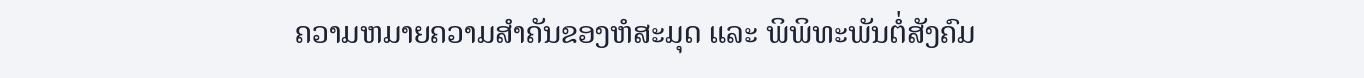ຄວາມຫມາຍຄວາມສໍາຄັນຂອງຫໍສະມຸດ ແລະ ພິພິທະພັນຕໍ່ສັງຄົມ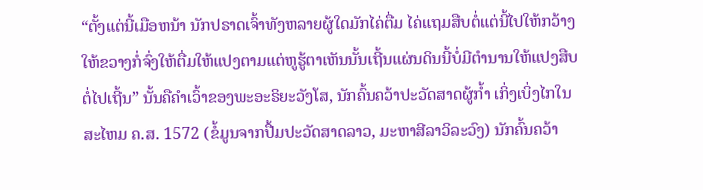“ຕັ້ງແຕ່ນີ້ເມືອຫນ້າ ນັກປຣາດເຈົ້າທັງຫລາຍຜູ້ໃດມັກໄຄ່ຕື່ມ ໄຄ່ແຖມສືບຕໍ່ແຕ່ນີ້ໄປໃຫ້ກວ້າງໃຫ້ຂວາງກໍ່ຈົ່ງໃຫ້ຕື່ມໃຫ້ແປງຕາມແຕ່ຫູຮູ້ຕາເຫັນນັ້ນເຖີ້ນແຜ່ນດິນນີ້ບໍ່ມີຕໍານານໃຫ້ແປງສືບຕໍ່ໄປເຖີ້ນ” ນັ້ນຄືຄໍາເວົ້າຂອງພະອະຣິຍະວັງໂສ, ນັກຄົ້ນຄວ້າປະວັດສາດຜູ້ກໍ້າ ເກິ່ງເບິ່ງໄກໃນສະໄຫມ ຄ.ສ. 1572 (ຂໍ້ມູນຈາກປື້ມປະວັດສາດລາວ, ມະຫາສີລາວິລະວົງ) ນັກຄົ້ນຄວ້າ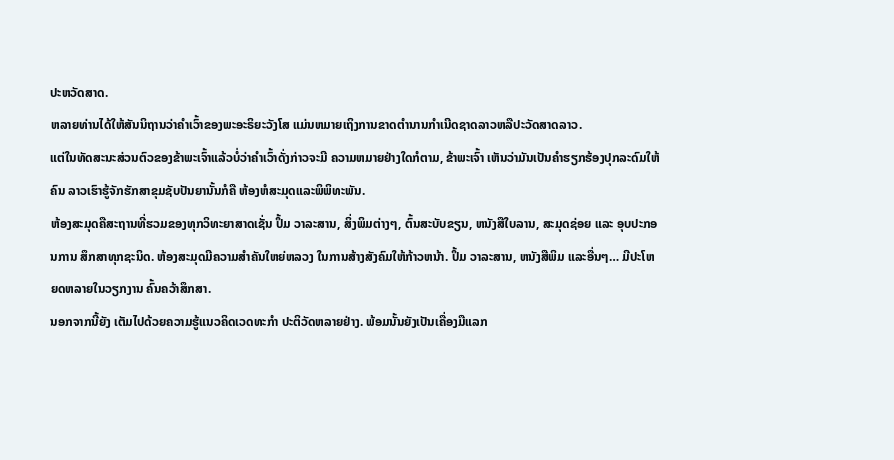ປະຫວັດສາດ.
ຫລາຍທ່ານໄດ້ໃຫ້ສັນນິຖານວ່າຄໍາເວົ້າຂອງພະອະຣິຍະວັງໂສ ແມ່ນຫມາຍເຖິງການຂາດຕໍານານກໍາເນີດຊາດລາວຫລືປະວັດສາດລາວ.
ແຕ່ໃນທັດສະນະສ່ວນຕົວຂອງຂ້າພະເຈົ້າແລ້ວບໍ່ວ່າຄຳເວົ້າດັ່ງກ່າວຈະມີ ຄວາມຫມາຍຢ່າງໃດກໍຕາມ, ຂ້າພະເຈົ້າ ເຫັນວ່າມັນເປັນຄຳຮຽກຮ້ອງປຸກລະດົມໃຫ້ຄົນ ລາວເຮົາຮູ້ຈັກຮັກສາຂຸມຊັບປັນຍານັ້ນກໍຄື ຫ້ອງຫໍສະມຸດແລະພິພິທະພັນ.
ຫ້ອງສະມຸດຄືສະຖານທີ່ຮວມຂອງທຸກວິທະຍາສາດເຊັ່ນ ປຶ້ມ ວາລະສານ, ສິ່ງພິມຕ່າງໆ, ຕົ້ນສະບັບຂຽນ, ຫນັງສືໃບລານ, ສະມຸດຊ່ອຍ ແລະ ອຸບປະກອນການ ສຶກສາທຸກຊະນິດ. ຫ້ອງສະມຸດມີຄວາມສໍາຄັນໃຫຍ່ຫລວງ ໃນການສ້າງສັງຄົມໃຫ້ກ້າວຫນ້າ. ປຶ້ມ ວາລະສານ, ຫນັງສືພິມ ແລະອື່ນໆ… ມີປະໂຫຍດຫລາຍໃນວຽກງານ ຄົ້ນຄວ້າສຶກສາ.
ນອກຈາກນີ້ຍັງ ເຕັມໄປດ້ວຍຄວາມຮູ້ແນວຄິດເວດທະກໍາ ປະຕິວັດຫລາຍຢ່າງ. ພ້ອມນັ້ນຍັງເປັນເຄື່ອງມືແລກ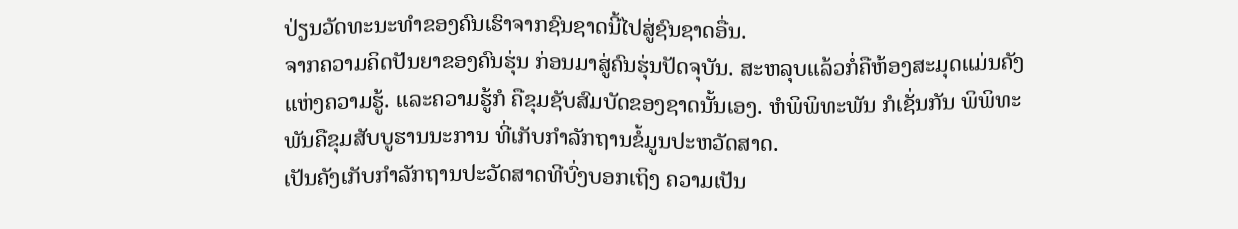ປ່ຽນວັດທະນະທໍາຂອງຄົນເຮົາຈາກຊົນຊາດນີ້ໄປສູ່ຊົນຊາດອື່ນ.
ຈາກຄວາມຄິດປັນຍາຂອງຄົນຮຸ່ນ ກ່ອນມາສູ່ຄົນຮຸ່ນປັດຈຸບັນ. ສະຫລຸບແລ້ວກໍ່ຄືຫ້ອງສະມຸດແມ່ນຄັງແຫ່ງຄວາມຮູ້. ແລະຄວາມຮູ້ກໍ ຄືຂຸມຊັບສົມບັດຂອງຊາດນັ້ນເອງ. ຫໍພິພິທະພັນ ກໍເຊັ່ນກັນ ພິພິທະພັນຄືຂຸມສັບບູຮານນະການ ທີ່ເກັບກຳລັກຖານຂໍ້ມູນປະຫວັດສາດ.
ເປັນຄັງເກັບກໍາລັກຖານປະວັດສາດທີບົ່ງບອກເຖິງ ຄວາມເປັນ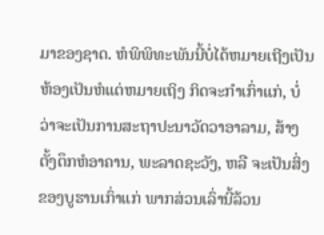ມາຂອງຊາດ. ຫໍພິພິທະພັນນີ້ບໍ່ໄດ້ຫມາຍເຖີງເປັນຫ້ອງເປັນຫໍແຕ່ຫມາຍເຖິງ ກິດຈະກຳເກົ່າແກ່, ບໍ່ວ່າຈະເປັນການສະຖາປະນາວັດວາອາລາມ, ສ້າງຕັ້ງຕຶກຫໍອາຄານ, ພະລາດຊະວັງ, ຫລື ຈະເປັນສິ່ງຂອງບູຮານເກົ່າແກ່ ພາກສ່ວນເລົ່ານີ້ລ້ວນ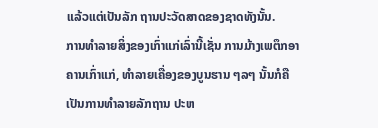ແລ້ວແຕ່ເປັນລັກ ຖານປະວັດສາດຂອງຊາດທັງນັ້ນ.
ການທໍາລາຍສິ່ງຂອງເກົ່າແກ່ເລົ່ານີ້ເຊັ່ນ ການມ້າງເພຕຶກອາ ຄານເກົ່າແກ່, ທຳລາຍເຄື່ອງຂອງບູນຮານ ໆລໆ ນັ້ນກໍຄື ເປັນການທຳລາຍລັກຖານ ປະຫ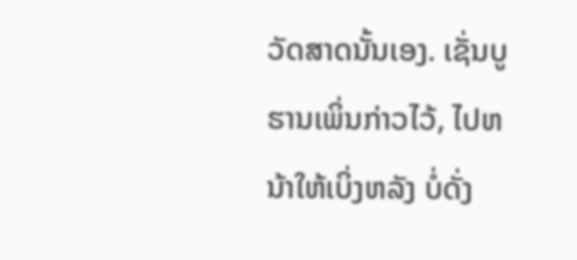ວັດສາດນັ້ນເອງ. ເຊັ່ນບູຮານເພິ່ນກ່າວໄວ້, ໄປຫນ້າໃຫ້ເບິ່ງຫລັງ ບໍ່ດັ່ງ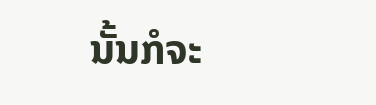ນັ້ນກໍຈະ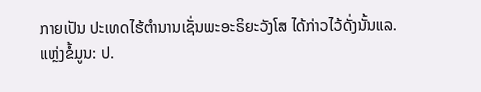ກາຍເປັນ ປະເທດໄຮ້ຕຳນານເຊັ່ນພະອະຣິຍະວັງໂສ ໄດ້ກ່າວໄວ້ດັ່ງນັ້ນແລ.
ແຫຼ່ງຂໍ້ມູນ: ປ.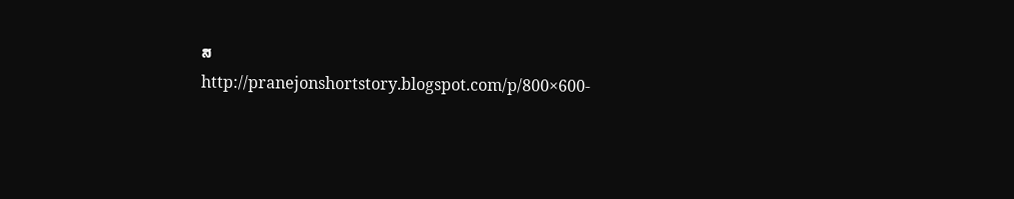ສ
http://pranejonshortstory.blogspot.com/p/800×600-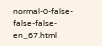normal-0-false-false-false-en_67.html